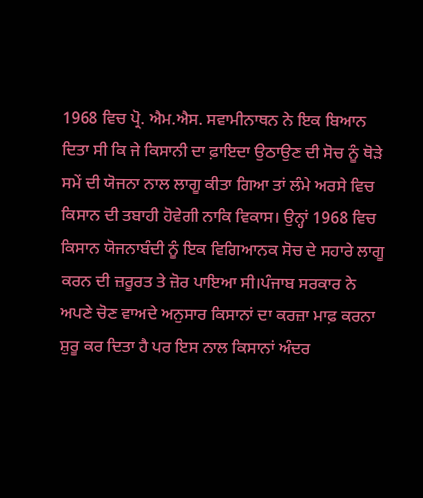1968 ਵਿਚ ਪ੍ਰੋ. ਐਮ.ਐਸ. ਸਵਾਮੀਨਾਥਨ ਨੇ ਇਕ ਬਿਆਨ ਦਿਤਾ ਸੀ ਕਿ ਜੇ ਕਿਸਾਨੀ ਦਾ ਫ਼ਾਇਦਾ ਉਠਾਉਣ ਦੀ ਸੋਚ ਨੂੰ ਥੋੜੇ ਸਮੇਂ ਦੀ ਯੋਜਨਾ ਨਾਲ ਲਾਗੂ ਕੀਤਾ ਗਿਆ ਤਾਂ ਲੰਮੇ ਅਰਸੇ ਵਿਚ ਕਿਸਾਨ ਦੀ ਤਬਾਹੀ ਹੋਵੇਗੀ ਨਾਕਿ ਵਿਕਾਸ। ਉਨ੍ਹਾਂ 1968 ਵਿਚ ਕਿਸਾਨ ਯੋਜਨਾਬੰਦੀ ਨੂੰ ਇਕ ਵਿਗਿਆਨਕ ਸੋਚ ਦੇ ਸਹਾਰੇ ਲਾਗੂ ਕਰਨ ਦੀ ਜ਼ਰੂਰਤ ਤੇ ਜ਼ੋਰ ਪਾਇਆ ਸੀ।ਪੰਜਾਬ ਸਰਕਾਰ ਨੇ ਅਪਣੇ ਚੋਣ ਵਾਅਦੇ ਅਨੁਸਾਰ ਕਿਸਾਨਾਂ ਦਾ ਕਰਜ਼ਾ ਮਾਫ਼ ਕਰਨਾ ਸ਼ੁਰੂ ਕਰ ਦਿਤਾ ਹੈ ਪਰ ਇਸ ਨਾਲ ਕਿਸਾਨਾਂ ਅੰਦਰ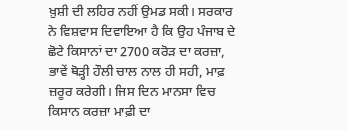ਖ਼ੁਸ਼ੀ ਦੀ ਲਹਿਰ ਨਹੀਂ ਉਮਡ ਸਕੀ। ਸਰਕਾਰ ਨੇ ਵਿਸ਼ਵਾਸ ਦਿਵਾਇਆ ਹੈ ਕਿ ਉਹ ਪੰਜਾਬ ਦੇ ਛੋਟੇ ਕਿਸਾਨਾਂ ਦਾ 2700 ਕਰੋੜ ਦਾ ਕਰਜ਼ਾ, ਭਾਵੇਂ ਥੋੜ੍ਹੀ ਹੌਲੀ ਚਾਲ ਨਾਲ ਹੀ ਸਹੀ, ਮਾਫ਼ ਜ਼ਰੂਰ ਕਰੇਗੀ। ਜਿਸ ਦਿਨ ਮਾਨਸਾ ਵਿਚ ਕਿਸਾਨ ਕਰਜ਼ਾ ਮਾਫ਼ੀ ਦਾ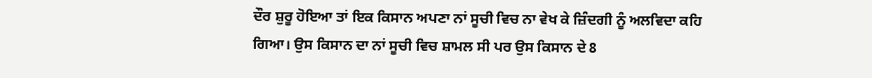ਦੌਰ ਸ਼ੁਰੂ ਹੋਇਆ ਤਾਂ ਇਕ ਕਿਸਾਨ ਅਪਣਾ ਨਾਂ ਸੂਚੀ ਵਿਚ ਨਾ ਵੇਖ ਕੇ ਜ਼ਿੰਦਗੀ ਨੂੰ ਅਲਵਿਦਾ ਕਹਿ ਗਿਆ। ਉਸ ਕਿਸਾਨ ਦਾ ਨਾਂ ਸੂਚੀ ਵਿਚ ਸ਼ਾਮਲ ਸੀ ਪਰ ਉਸ ਕਿਸਾਨ ਦੇ 8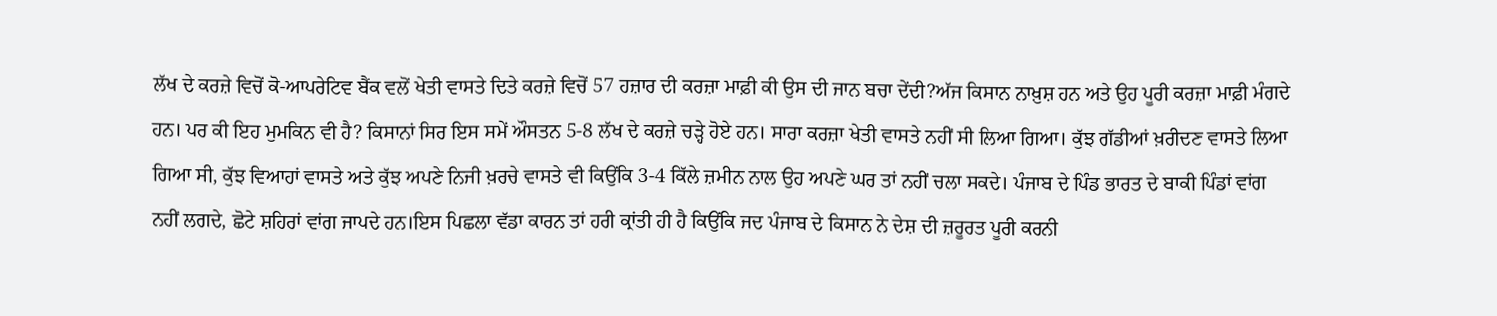ਲੱਖ ਦੇ ਕਰਜ਼ੇ ਵਿਚੋਂ ਕੋ-ਆਪਰੇਟਿਵ ਬੈਂਕ ਵਲੋਂ ਖੇਤੀ ਵਾਸਤੇ ਦਿਤੇ ਕਰਜ਼ੇ ਵਿਚੋਂ 57 ਹਜ਼ਾਰ ਦੀ ਕਰਜ਼ਾ ਮਾਫ਼ੀ ਕੀ ਉਸ ਦੀ ਜਾਨ ਬਚਾ ਦੇਂਦੀ?ਅੱਜ ਕਿਸਾਨ ਨਾਖ਼ੁਸ਼ ਹਨ ਅਤੇ ਉਹ ਪੂਰੀ ਕਰਜ਼ਾ ਮਾਫ਼ੀ ਮੰਗਦੇ ਹਨ। ਪਰ ਕੀ ਇਹ ਮੁਮਕਿਨ ਵੀ ਹੈ? ਕਿਸਾਨਾਂ ਸਿਰ ਇਸ ਸਮੇਂ ਔਸਤਨ 5-8 ਲੱਖ ਦੇ ਕਰਜ਼ੇ ਚੜ੍ਹੇ ਹੋਏ ਹਨ। ਸਾਰਾ ਕਰਜ਼ਾ ਖੇਤੀ ਵਾਸਤੇ ਨਹੀਂ ਸੀ ਲਿਆ ਗਿਆ। ਕੁੱਝ ਗੱਡੀਆਂ ਖ਼ਰੀਦਣ ਵਾਸਤੇ ਲਿਆ ਗਿਆ ਸੀ, ਕੁੱਝ ਵਿਆਹਾਂ ਵਾਸਤੇ ਅਤੇ ਕੁੱਝ ਅਪਣੇ ਨਿਜੀ ਖ਼ਰਚੇ ਵਾਸਤੇ ਵੀ ਕਿਉਂਕਿ 3-4 ਕਿੱਲੇ ਜ਼ਮੀਨ ਨਾਲ ਉਹ ਅਪਣੇ ਘਰ ਤਾਂ ਨਹੀਂ ਚਲਾ ਸਕਦੇ। ਪੰਜਾਬ ਦੇ ਪਿੰਡ ਭਾਰਤ ਦੇ ਬਾਕੀ ਪਿੰਡਾਂ ਵਾਂਗ ਨਹੀਂ ਲਗਦੇ, ਛੋਟੇ ਸ਼ਹਿਰਾਂ ਵਾਂਗ ਜਾਪਦੇ ਹਨ।ਇਸ ਪਿਛਲਾ ਵੱਡਾ ਕਾਰਨ ਤਾਂ ਹਰੀ ਕ੍ਰਾਂਤੀ ਹੀ ਹੈ ਕਿਉਂਕਿ ਜਦ ਪੰਜਾਬ ਦੇ ਕਿਸਾਨ ਨੇ ਦੇਸ਼ ਦੀ ਜ਼ਰੂਰਤ ਪੂਰੀ ਕਰਨੀ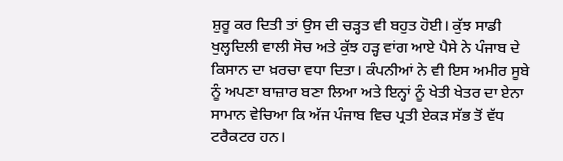ਸ਼ੁਰੂ ਕਰ ਦਿਤੀ ਤਾਂ ਉਸ ਦੀ ਚੜ੍ਹਤ ਵੀ ਬਹੁਤ ਹੋਈ। ਕੁੱਝ ਸਾਡੀ ਖੁਲ੍ਹਦਿਲੀ ਵਾਲੀ ਸੋਚ ਅਤੇ ਕੁੱਝ ਹੜ੍ਹ ਵਾਂਗ ਆਏ ਪੈਸੇ ਨੇ ਪੰਜਾਬ ਦੇ ਕਿਸਾਨ ਦਾ ਖ਼ਰਚਾ ਵਧਾ ਦਿਤਾ। ਕੰਪਨੀਆਂ ਨੇ ਵੀ ਇਸ ਅਮੀਰ ਸੂਬੇ ਨੂੰ ਅਪਣਾ ਬਾਜ਼ਾਰ ਬਣਾ ਲਿਆ ਅਤੇ ਇਨ੍ਹਾਂ ਨੂੰ ਖੇਤੀ ਖੇਤਰ ਦਾ ਏਨਾ ਸਾਮਾਨ ਵੇਚਿਆ ਕਿ ਅੱਜ ਪੰਜਾਬ ਵਿਚ ਪ੍ਰਤੀ ਏਕੜ ਸੱਭ ਤੋਂ ਵੱਧ ਟਰੈਕਟਰ ਹਨ।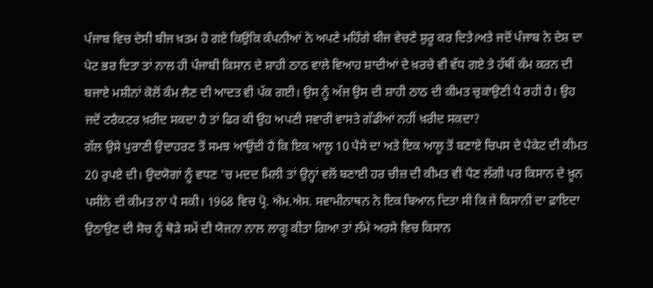ਪੰਜਾਬ ਵਿਚ ਦੇਸੀ ਬੀਜ ਖ਼ਤਮ ਹੋ ਗਏ ਕਿਉਂਕਿ ਕੰਪਨੀਆਂ ਨੇ ਅਪਣੇ ਮਹਿੰਗੇ ਬੀਜ ਵੇਚਣੇ ਸ਼ੁਰੂ ਕਰ ਦਿਤੇ।ਅਤੇ ਜਦੋਂ ਪੰਜਾਬ ਨੇ ਦੇਸ਼ ਦਾ ਪੇਟ ਭਰ ਦਿਤਾ ਤਾਂ ਨਾਲ ਹੀ ਪੰਜਾਬੀ ਕਿਸਾਨ ਦੇ ਸ਼ਾਹੀ ਠਾਠ ਵਾਲੇ ਵਿਆਹ ਸ਼ਾਦੀਆਂ ਦੇ ਖ਼ਰਚੇ ਵੀ ਵੱਧ ਗਏ ਤੇ ਹੱਥੀਂ ਕੰਮ ਕਰਨ ਦੀ ਬਜਾਏ ਮਸ਼ੀਨਾਂ ਕੋਲੋਂ ਕੰਮ ਲੈਣ ਦੀ ਆਦਤ ਵੀ ਪੱਕ ਗਈ। ਉਸ ਨੂੰ ਅੱਜ ਉਸ ਦੀ ਸ਼ਾਹੀ ਠਾਠ ਦੀ ਕੀਮਤ ਚੁਕਾਉਣੀ ਪੈ ਰਹੀ ਹੈ। ਉਹ ਜਦੋਂ ਟਰੈਕਟਰ ਖ਼ਰੀਦ ਸਕਦਾ ਹੈ ਤਾਂ ਫਿਰ ਕੀ ਉਹ ਅਪਣੀ ਸਵਾਰੀ ਵਾਸਤੇ ਗੱਡੀਆਂ ਨਹੀਂ ਖ਼ਰੀਦ ਸਕਦਾ?
ਗੱਲ ਉਸੇ ਪੁਰਾਣੀ ਉਦਾਹਰਣ ਤੋਂ ਸਮਝ ਆਉਂਦੀ ਹੈ ਕਿ ਇਕ ਆਲੂ 10 ਪੈਸੇ ਦਾ ਅਤੇ ਇਕ ਆਲੂ ਤੋਂ ਬਣਾਏ ਚਿਪਸ ਦੇ ਪੈਕੇਟ ਦੀ ਕੀਮਤ 20 ਰੁਪਏ ਦੀ। ਉਦਯੋਗਾਂ ਨੂੰ ਵਧਣ 'ਚ ਮਦਦ ਮਿਲੀ ਤਾਂ ਉਨ੍ਹਾਂ ਵਲੋਂ ਬਣਾਈ ਹਰ ਚੀਜ਼ ਦੀ ਕੀਮਤ ਵੀ ਪੈਣ ਲੱਗੀ ਪਰ ਕਿਸਾਨ ਦੇ ਖ਼ੂਨ ਪਸੀਨੇ ਦੀ ਕੀਮਤ ਨਾ ਪੈ ਸਕੀ। 1968 ਵਿਚ ਪ੍ਰੋ. ਐਮ.ਐਸ. ਸਵਾਮੀਨਾਥਨ ਨੇ ਇਕ ਬਿਆਨ ਦਿਤਾ ਸੀ ਕਿ ਜੇ ਕਿਸਾਨੀ ਦਾ ਫ਼ਾਇਦਾ ਉਠਾਉਣ ਦੀ ਸੋਚ ਨੂੰ ਥੋੜੇ ਸਮੇਂ ਦੀ ਯੋਜਨਾ ਨਾਲ ਲਾਗੂ ਕੀਤਾ ਗਿਆ ਤਾਂ ਲੰਮੇ ਅਰਸੇ ਵਿਚ ਕਿਸਾਨ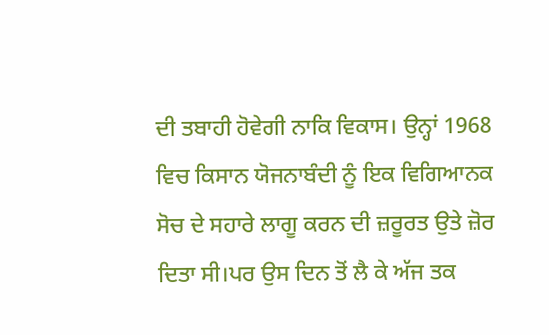ਦੀ ਤਬਾਹੀ ਹੋਵੇਗੀ ਨਾਕਿ ਵਿਕਾਸ। ਉਨ੍ਹਾਂ 1968 ਵਿਚ ਕਿਸਾਨ ਯੋਜਨਾਬੰਦੀ ਨੂੰ ਇਕ ਵਿਗਿਆਨਕ ਸੋਚ ਦੇ ਸਹਾਰੇ ਲਾਗੂ ਕਰਨ ਦੀ ਜ਼ਰੂਰਤ ਉਤੇ ਜ਼ੋਰ ਦਿਤਾ ਸੀ।ਪਰ ਉਸ ਦਿਨ ਤੋਂ ਲੈ ਕੇ ਅੱਜ ਤਕ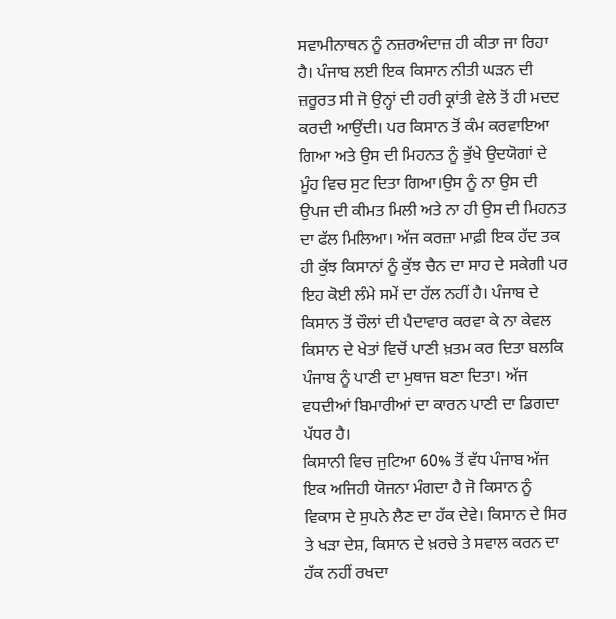ਸਵਾਮੀਨਾਥਨ ਨੂੰ ਨਜ਼ਰਅੰਦਾਜ਼ ਹੀ ਕੀਤਾ ਜਾ ਰਿਹਾ ਹੈ। ਪੰਜਾਬ ਲਈ ਇਕ ਕਿਸਾਨ ਨੀਤੀ ਘੜਨ ਦੀ ਜ਼ਰੂਰਤ ਸੀ ਜੋ ਉਨ੍ਹਾਂ ਦੀ ਹਰੀ ਕ੍ਰਾਂਤੀ ਵੇਲੇ ਤੋਂ ਹੀ ਮਦਦ ਕਰਦੀ ਆਉਂਦੀ। ਪਰ ਕਿਸਾਨ ਤੋਂ ਕੰਮ ਕਰਵਾਇਆ ਗਿਆ ਅਤੇ ਉਸ ਦੀ ਮਿਹਨਤ ਨੂੰ ਭੁੱਖੇ ਉਦਯੋਗਾਂ ਦੇ ਮੂੰਹ ਵਿਚ ਸੁਟ ਦਿਤਾ ਗਿਆ।ਉਸ ਨੂੰ ਨਾ ਉਸ ਦੀ ਉਪਜ ਦੀ ਕੀਮਤ ਮਿਲੀ ਅਤੇ ਨਾ ਹੀ ਉਸ ਦੀ ਮਿਹਨਤ ਦਾ ਫੱਲ ਮਿਲਿਆ। ਅੱਜ ਕਰਜ਼ਾ ਮਾਫ਼ੀ ਇਕ ਹੱਦ ਤਕ ਹੀ ਕੁੱਝ ਕਿਸਾਨਾਂ ਨੂੰ ਕੁੱਝ ਚੈਨ ਦਾ ਸਾਹ ਦੇ ਸਕੇਗੀ ਪਰ ਇਹ ਕੋਈ ਲੰਮੇ ਸਮੇਂ ਦਾ ਹੱਲ ਨਹੀਂ ਹੈ। ਪੰਜਾਬ ਦੇ ਕਿਸਾਨ ਤੋਂ ਚੌਲਾਂ ਦੀ ਪੈਦਾਵਾਰ ਕਰਵਾ ਕੇ ਨਾ ਕੇਵਲ ਕਿਸਾਨ ਦੇ ਖੇਤਾਂ ਵਿਚੋਂ ਪਾਣੀ ਖ਼ਤਮ ਕਰ ਦਿਤਾ ਬਲਕਿ ਪੰਜਾਬ ਨੂੰ ਪਾਣੀ ਦਾ ਮੁਥਾਜ ਬਣਾ ਦਿਤਾ। ਅੱਜ ਵਧਦੀਆਂ ਬਿਮਾਰੀਆਂ ਦਾ ਕਾਰਨ ਪਾਣੀ ਦਾ ਡਿਗਦਾ ਪੱਧਰ ਹੈ।
ਕਿਸਾਨੀ ਵਿਚ ਜੁਟਿਆ 60% ਤੋਂ ਵੱਧ ਪੰਜਾਬ ਅੱਜ ਇਕ ਅਜਿਹੀ ਯੋਜਨਾ ਮੰਗਦਾ ਹੈ ਜੋ ਕਿਸਾਨ ਨੂੰ ਵਿਕਾਸ ਦੇ ਸੁਪਨੇ ਲੈਣ ਦਾ ਹੱਕ ਦੇਵੇ। ਕਿਸਾਨ ਦੇ ਸਿਰ ਤੇ ਖੜਾ ਦੇਸ਼, ਕਿਸਾਨ ਦੇ ਖ਼ਰਚੇ ਤੇ ਸਵਾਲ ਕਰਨ ਦਾ ਹੱਕ ਨਹੀਂ ਰਖਦਾ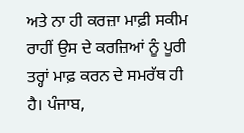ਅਤੇ ਨਾ ਹੀ ਕਰਜ਼ਾ ਮਾਫ਼ੀ ਸਕੀਮ ਰਾਹੀਂ ਉਸ ਦੇ ਕਰਜ਼ਿਆਂ ਨੂੰ ਪੂਰੀ ਤਰ੍ਹਾਂ ਮਾਫ਼ ਕਰਨ ਦੇ ਸਮਰੱਥ ਹੀ ਹੈ। ਪੰਜਾਬ,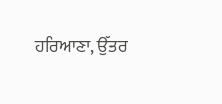ਹਰਿਆਣਾ, ਉੱਤਰ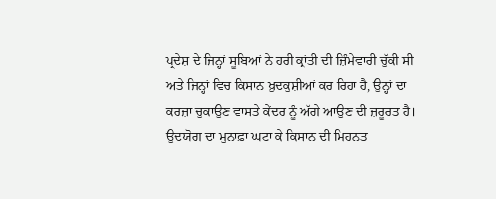ਪ੍ਰਦੇਸ਼ ਦੇ ਜਿਨ੍ਹਾਂ ਸੂਬਿਆਂ ਨੇ ਹਰੀ ਕ੍ਰਾਂਤੀ ਦੀ ਜ਼ਿੰਮੇਵਾਰੀ ਚੁੱਕੀ ਸੀ ਅਤੇ ਜਿਨ੍ਹਾਂ ਵਿਚ ਕਿਸਾਨ ਖ਼ੁਦਕੁਸ਼ੀਆਂ ਕਰ ਰਿਹਾ ਹੈ, ਉਨ੍ਹਾਂ ਦਾ ਕਰਜ਼ਾ ਚੁਕਾਉਣ ਵਾਸਤੇ ਕੇਂਦਰ ਨੂੰ ਅੱਗੇ ਆਉਣ ਦੀ ਜ਼ਰੂਰਤ ਹੈ। ਉਦਯੋਗ ਦਾ ਮੁਨਾਫ਼ਾ ਘਟਾ ਕੇ ਕਿਸਾਨ ਦੀ ਮਿਹਨਤ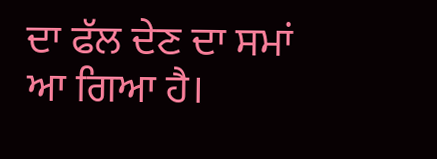ਦਾ ਫੱਲ ਦੇਣ ਦਾ ਸਮਾਂ ਆ ਗਿਆ ਹੈ।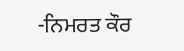-ਨਿਮਰਤ ਕੌਰ